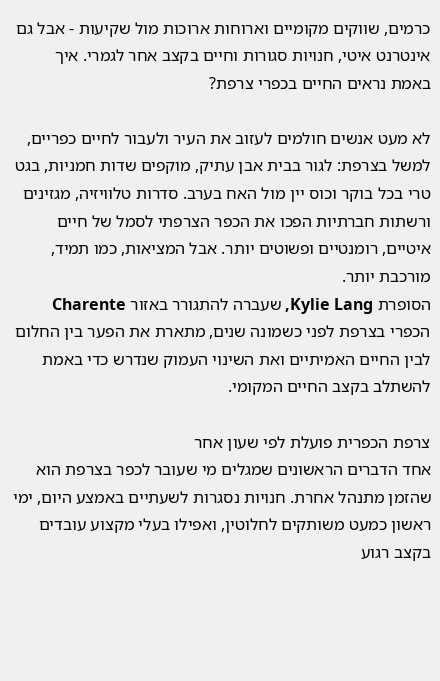כרמים, שווקים מקומיים וארוחות ארוכות מול שקיעות - אבל גם אינטרנט איטי, חנויות סגורות וחיים בקצב אחר לגמרי. איך באמת נראים החיים בכפרי צרפת?

לא מעט אנשים חולמים לעזוב את העיר ולעבור לחיים כפריים, למשל בצרפת: לגור בבית אבן עתיק, מוקפים שדות חמניות, בגט טרי בכל בוקר וכוס יין מול האח בערב. סדרות טלוויזיה, מגזינים ורשתות חברתיות הפכו את הכפר הצרפתי לסמל של חיים איטיים, רומנטיים ופשוטים יותר. אבל המציאות, כמו תמיד, מורכבת יותר.
הסופרת Kylie Lang, שעברה להתגורר באזור Charente הכפרי בצרפת לפני כשמונה שנים, מתארת את הפער בין החלום לבין החיים האמיתיים ואת השינוי העמוק שנדרש כדי באמת להשתלב בקצב החיים המקומי.

צרפת הכפרית פועלת לפי שעון אחר
אחד הדברים הראשונים שמגלים מי שעובר לכפר בצרפת הוא שהזמן מתנהל אחרת. חנויות נסגרות לשעתיים באמצע היום, ימי ראשון כמעט משותקים לחלוטין, ואפילו בעלי מקצוע עובדים בקצב רגוע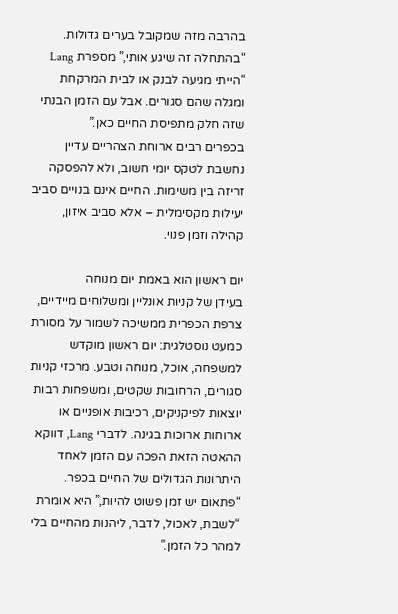בהרבה מזה שמקובל בערים גדולות. “בהתחלה זה שיגע אותי,” מספרת Lang “הייתי מגיעה לבנק או לבית המרקחת ומגלה שהם סגורים. אבל עם הזמן הבנתי שזה חלק מתפיסת החיים כאן.”
בכפרים רבים ארוחת הצהריים עדיין נחשבת לטקס יומי חשוב, ולא להפסקה זריזה בין משימות. החיים אינם בנויים סביב יעילות מקסימלית – אלא סביב איזון, קהילה וזמן פנוי.

יום ראשון הוא באמת יום מנוחה
בעידן של קניות אונליין ומשלוחים מיידיים, צרפת הכפרית ממשיכה לשמור על מסורת כמעט נוסטלגית: יום ראשון מוקדש למשפחה, אוכל, מנוחה וטבע. מרכזי קניות סגורים, הרחובות שקטים, ומשפחות רבות יוצאות לפיקניקים, רכיבות אופניים או ארוחות ארוכות בגינה. לדברי Lang, דווקא ההאטה הזאת הפכה עם הזמן לאחד היתרונות הגדולים של החיים בכפר. “פתאום יש זמן פשוט להיות,” היא אומרת “לשבת, לאכול, לדבר, ליהנות מהחיים בלי למהר כל הזמן.”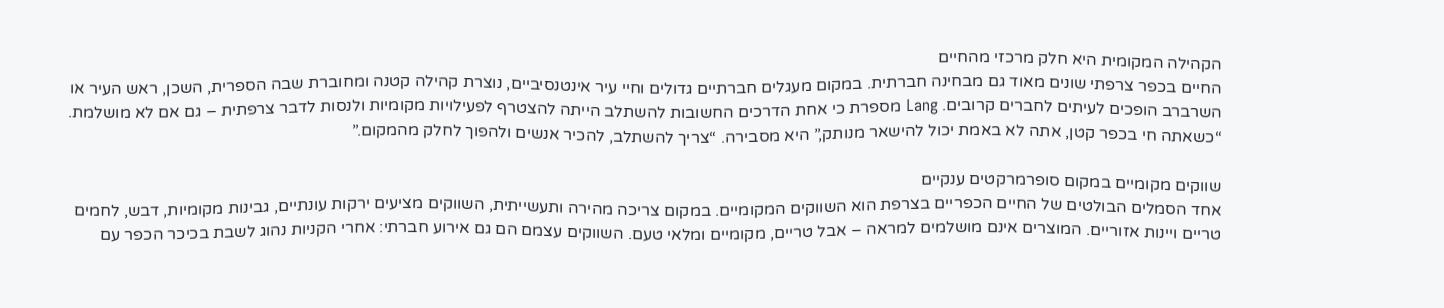הקהילה המקומית היא חלק מרכזי מהחיים
החיים בכפר צרפתי שונים מאוד גם מבחינה חברתית. במקום מעגלים חברתיים גדולים וחיי עיר אינטנסיביים, נוצרת קהילה קטנה ומחוברת שבה הספרית, השכן, ראש העיר או השרברב הופכים לעיתים לחברים קרובים. Lang מספרת כי אחת הדרכים החשובות להשתלב הייתה להצטרף לפעילויות מקומיות ולנסות לדבר צרפתית – גם אם לא מושלמת. “כשאתה חי בכפר קטן, אתה לא באמת יכול להישאר מנותק,” היא מסבירה. “צריך להשתלב, להכיר אנשים ולהפוך לחלק מהמקום.”

שווקים מקומיים במקום סופרמרקטים ענקיים
אחד הסמלים הבולטים של החיים הכפריים בצרפת הוא השווקים המקומיים. במקום צריכה מהירה ותעשייתית, השווקים מציעים ירקות עונתיים, גבינות מקומיות, דבש, לחמים טריים ויינות אזוריים. המוצרים אינם מושלמים למראה – אבל טריים, מקומיים ומלאי טעם. השווקים עצמם הם גם אירוע חברתי: אחרי הקניות נהוג לשבת בכיכר הכפר עם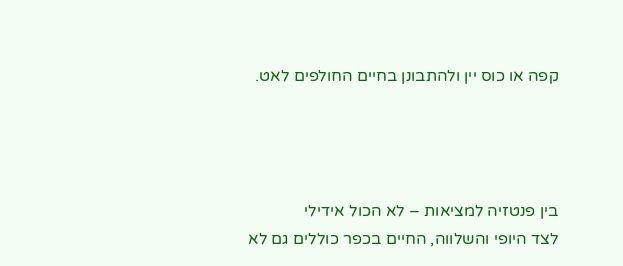קפה או כוס יין ולהתבונן בחיים החולפים לאט.




בין פנטזיה למציאות – לא הכול אידילי
לצד היופי והשלווה, החיים בכפר כוללים גם לא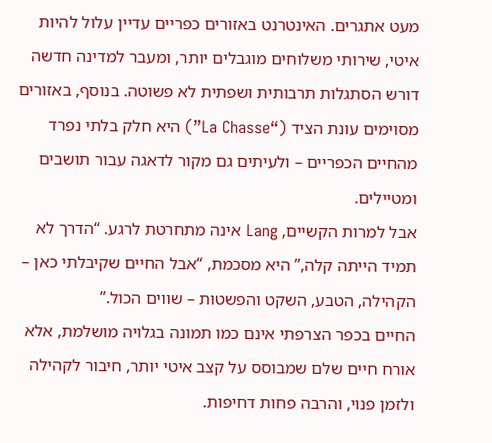מעט אתגרים. האינטרנט באזורים כפריים עדיין עלול להיות איטי, שירותי משלוחים מוגבלים יותר, ומעבר למדינה חדשה דורש הסתגלות תרבותית ושפתית לא פשוטה. בנוסף, באזורים מסוימים עונת הציד (“La Chasse”) היא חלק בלתי נפרד מהחיים הכפריים – ולעיתים גם מקור לדאגה עבור תושבים ומטיילים.
אבל למרות הקשיים, Lang אינה מתחרטת לרגע. “הדרך לא תמיד הייתה קלה,” היא מסכמת, “אבל החיים שקיבלתי כאן – הקהילה, הטבע, השקט והפשטות – שווים הכול.”
החיים בכפר הצרפתי אינם כמו תמונה בגלויה מושלמת, אלא אורח חיים שלם שמבוסס על קצב איטי יותר, חיבור לקהילה ולזמן פנוי, והרבה פחות דחיפות.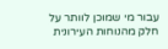עבור מי שמוכן לוותר על חלק מהנוחות העירונית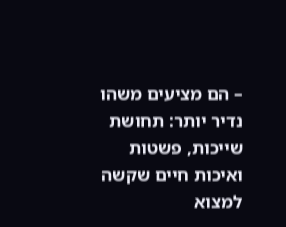– הם מציעים משהו נדיר יותר: תחושת שייכות, פשטות ואיכות חיים שקשה למצוא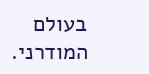בעולם המודרני.